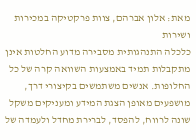מאת: אלון אברהם, צוות פרקטיקה במכירות ושירות
כלכלה התנהגותית מסבירה מדוע החלטות אינן מתקבלות תמיד באמצעות השוואה קרה של כל החלופות. אנשים משתמשים בקיצורי דרך, מושפעים מאופן הצגת המידע ומעניקים משקל שונה לרווח, להפסד, לברירת מחדל ולעמדה של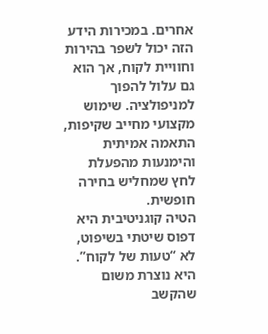אחרים. במכירות הידע הזה יכול לשפר בהירות וחוויית לקוח, אך הוא גם עלול להפוך למניפולציה. שימוש מקצועי מחייב שקיפות, התאמה אמיתית והימנעות מהפעלת לחץ שמחליש בחירה חופשית.
הטיה קוגניטיבית היא דפוס שיטתי בשיפוט, לא “טעות של לקוח”. היא נוצרת משום שהקשב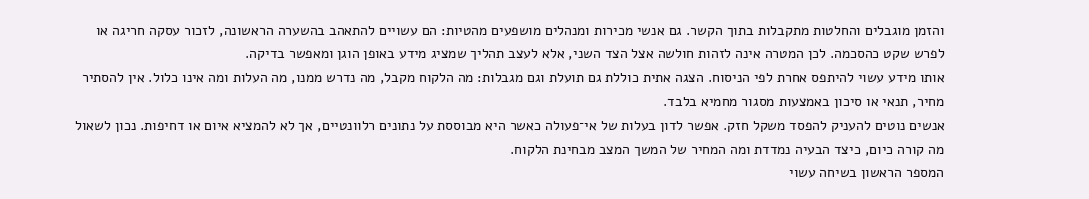והזמן מוגבלים והחלטות מתקבלות בתוך הקשר. גם אנשי מכירות ומנהלים מושפעים מהטיות: הם עשויים להתאהב בהשערה הראשונה, לזכור עסקה חריגה או לפרש שקט כהסכמה. לכן המטרה אינה לזהות חולשה אצל הצד השני, אלא לעצב תהליך שמציג מידע באופן הוגן ומאפשר בדיקה.
אותו מידע עשוי להיתפס אחרת לפי הניסוח. הצגה אתית כוללת גם תועלת וגם מגבלות: מה הלקוח מקבל, מה נדרש ממנו, מה העלות ומה אינו כלול. אין להסתיר מחיר, תנאי או סיכון באמצעות מסגור מחמיא בלבד.
אנשים נוטים להעניק להפסד משקל חזק. אפשר לדון בעלות של אי־פעולה כאשר היא מבוססת על נתונים רלוונטיים, אך לא להמציא איום או דחיפות. נכון לשאול מה קורה כיום, כיצד הבעיה נמדדת ומה המחיר של המשך המצב מבחינת הלקוח.
המספר הראשון בשיחה עשוי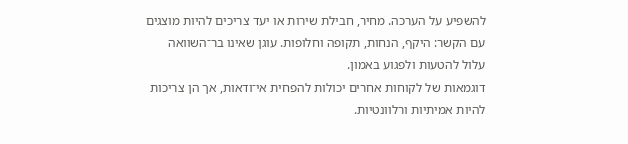להשפיע על הערכה. מחיר, חבילת שירות או יעד צריכים להיות מוצגים עם הקשר: היקף, הנחות, תקופה וחלופות. עוגן שאינו בר־השוואה עלול להטעות ולפגוע באמון.
דוגמאות של לקוחות אחרים יכולות להפחית אי־ודאות, אך הן צריכות להיות אמיתיות ורלוונטיות.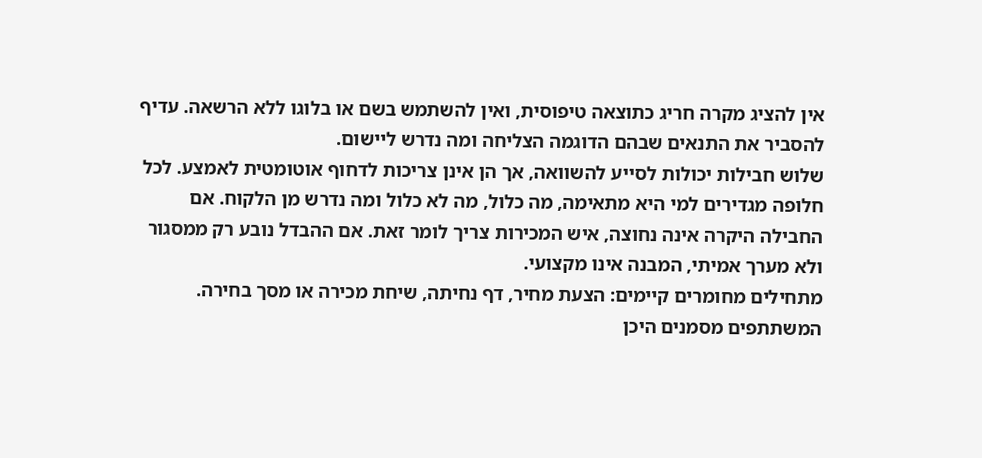אין להציג מקרה חריג כתוצאה טיפוסית, ואין להשתמש בשם או בלוגו ללא הרשאה. עדיף להסביר את התנאים שבהם הדוגמה הצליחה ומה נדרש ליישום.
שלוש חבילות יכולות לסייע להשוואה, אך הן אינן צריכות לדחוף אוטומטית לאמצע. לכל חלופה מגדירים למי היא מתאימה, מה כלול, מה לא כלול ומה נדרש מן הלקוח. אם החבילה היקרה אינה נחוצה, איש המכירות צריך לומר זאת. אם ההבדל נובע רק ממסגור ולא מערך אמיתי, המבנה אינו מקצועי.
מתחילים מחומרים קיימים: הצעת מחיר, דף נחיתה, שיחת מכירה או מסך בחירה. המשתתפים מסמנים היכן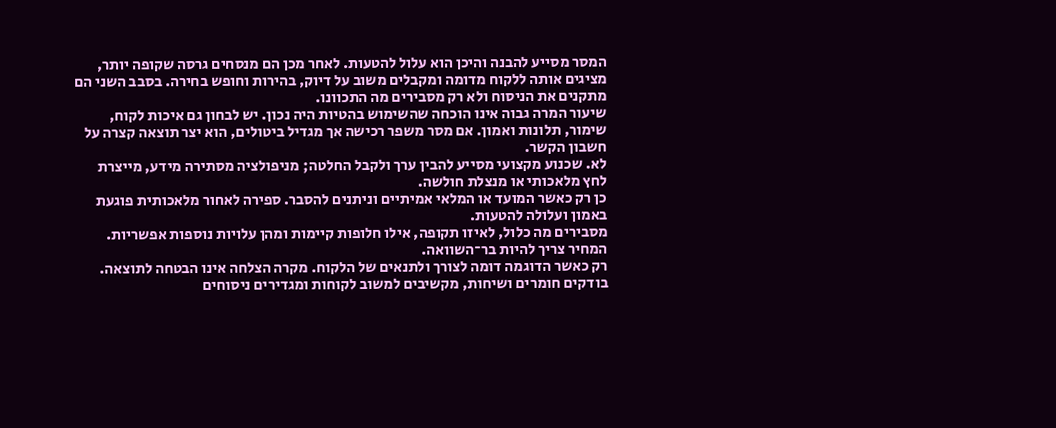המסר מסייע להבנה והיכן הוא עלול להטעות. לאחר מכן הם מנסחים גרסה שקופה יותר, מציגים אותה ללקוח מדומה ומקבלים משוב על דיוק, בהירות וחופש בחירה. בסבב השני הם מתקנים את הניסוח ולא רק מסבירים מה התכוונו.
שיעור המרה גבוה אינו הוכחה שהשימוש בהטיות היה נכון. יש לבחון גם איכות לקוח, שימור, תלונות ואמון. אם מסר משפר רכישה אך מגדיל ביטולים, הוא יצר תוצאה קצרה על חשבון הקשר.
לא. שכנוע מקצועי מסייע להבין ערך ולקבל החלטה; מניפולציה מסתירה מידע, מייצרת לחץ מלאכותי או מנצלת חולשה.
כן רק כאשר המועד או המלאי אמיתיים וניתנים להסבר. ספירה לאחור מלאכותית פוגעת באמון ועלולה להטעות.
מסבירים מה כלול, לאיזו תקופה, אילו חלופות קיימות ומהן עלויות נוספות אפשריות. המחיר צריך להיות בר־השוואה.
רק כאשר הדוגמה דומה לצורך ולתנאים של הלקוח. מקרה הצלחה אינו הבטחה לתוצאה.
בודקים חומרים ושיחות, מקשיבים למשוב לקוחות ומגדירים ניסוחים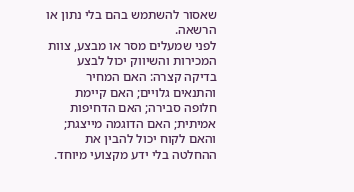שאסור להשתמש בהם בלי נתון או הרשאה.
לפני שמעלים מסר או מבצע, צוות המכירות והשיווק יכול לבצע בדיקה קצרה: האם המחיר והתנאים גלויים; האם קיימת חלופה סבירה; האם הדחיפות אמיתית; האם הדוגמה מייצגת; והאם לקוח יכול להבין את ההחלטה בלי ידע מקצועי מיוחד.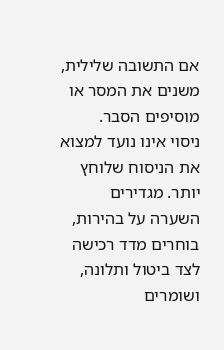אם התשובה שלילית, משנים את המסר או מוסיפים הסבר.
ניסוי אינו נועד למצוא את הניסוח שלוחץ יותר. מגדירים השערה על בהירות, בוחרים מדד רכישה לצד ביטול ותלונה, ושומרים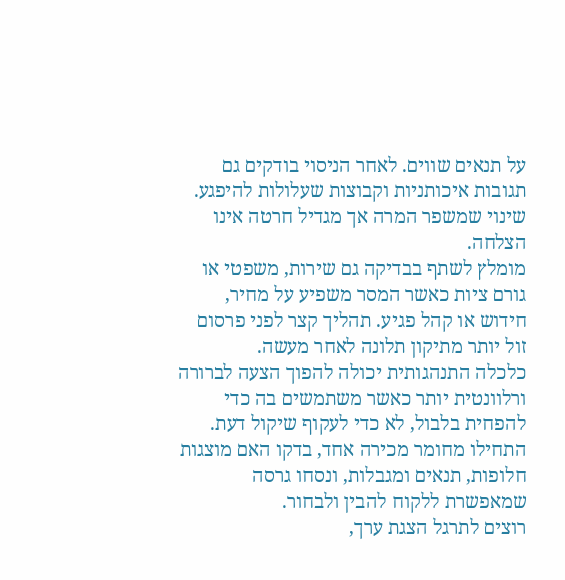על תנאים שווים. לאחר הניסוי בודקים גם תגובות איכותניות וקבוצות שעלולות להיפגע. שינוי שמשפר המרה אך מגדיל חרטה אינו הצלחה.
מומלץ לשתף בבדיקה גם שירות, משפטי או גורם ציות כאשר המסר משפיע על מחיר, חידוש או קהל פגיע. תהליך קצר לפני פרסום זול יותר מתיקון תלונה לאחר מעשה.
כלכלה התנהגותית יכולה להפוך הצעה לברורה ורלוונטית יותר כאשר משתמשים בה כדי להפחית בלבול, לא כדי לעקוף שיקול דעת. התחילו מחומר מכירה אחד, בדקו האם מוצגות חלופות, תנאים ומגבלות, ונסחו גרסה שמאפשרת ללקוח להבין ולבחור.
רוצים לתרגל הצגת ערך,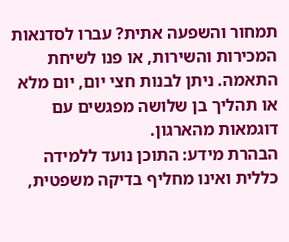תמחור והשפעה אתית? עברו לסדנאות המכירות והשירות, או פנו לשיחת התאמה. ניתן לבנות חצי יום, יום מלא או תהליך בן שלושה מפגשים עם דוגמאות מהארגון.
הבהרת מידע: התוכן נועד ללמידה כללית ואינו מחליף בדיקה משפטית,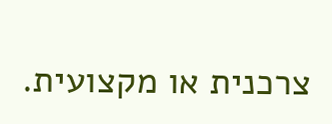צרכנית או מקצועית.